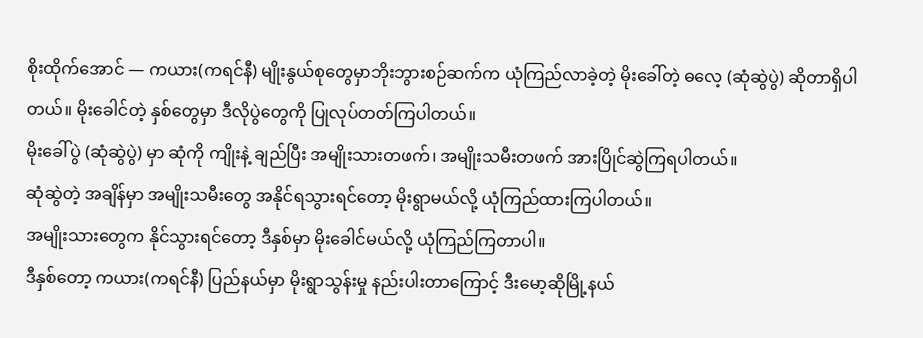စိုးထိုက်အောင် — ကယား(ကရင်နီ) မျိုးနွယ်စုတွေမှာဘိုးဘွားစဉ်ဆက်က ယုံကြည်လာခဲ့တဲ့ မိုးခေါ်တဲ့ ဓလေ့ (ဆုံဆွဲပွဲ) ဆိုတာရှိပါတယ်။ မိုးခေါင်တဲ့ နှစ်တွေမှာ ဒီလိုပွဲတွေကို ပြုလုပ်တတ်ကြပါတယ်။
မိုးခေါ်ပွဲ (ဆုံဆွဲပွဲ) မှာ ဆုံကို ကျိုးနဲ့ ချည်ပြီး အမျိုးသားတဖက်၊ အမျိုးသမီးတဖက် အားပြိုင်ဆွဲကြရပါတယ်။
ဆုံဆွဲတဲ့ အချိန်မှာ အမျိုးသမီးတွေ အနိုင်ရသွားရင်တော့ မိုးရွာမယ်လို့ ယုံကြည်ထားကြပါတယ်။
အမျိုးသားတွေက နိုင်သွားရင်တော့ ဒီနှစ်မှာ မိုးခေါင်မယ်လို့ ယုံကြည်ကြတာပါ။
ဒီနှစ်တော့ ကယား(ကရင်နီ) ပြည်နယ်မှာ မိုးရွာသွန်းမှု နည်းပါးတာကြောင့် ဒီးမော့ဆိုမြို့နယ်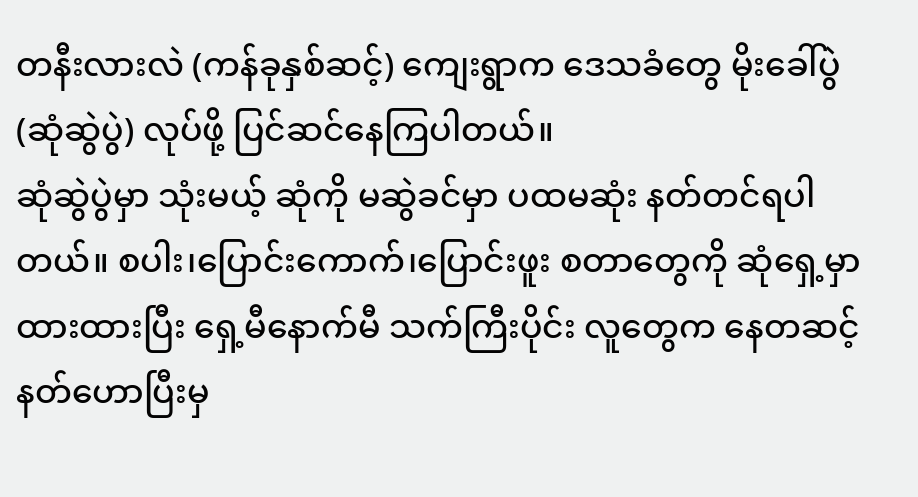တနီးလားလဲ (ကန်ခုနှစ်ဆင့်) ကျေးရွာက ဒေသခံတွေ မိုးခေါ်ပွဲ(ဆုံဆွဲပွဲ) လုပ်ဖို့ ပြင်ဆင်နေကြပါတယ်။
ဆုံဆွဲပွဲမှာ သုံးမယ့် ဆုံကို မဆွဲခင်မှာ ပထမဆုံး နတ်တင်ရပါတယ်။ စပါး၊ပြောင်းကောက်၊ပြောင်းဖူး စတာတွေကို ဆုံရှေ့မှာ ထားထားပြီး ရှေ့မီနောက်မီ သက်ကြီးပိုင်း လူတွေက နေတဆင့် နတ်ဟောပြီးမှ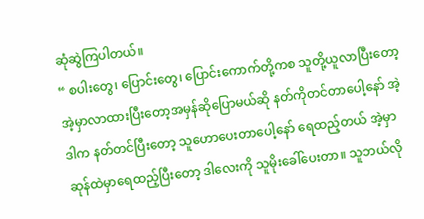ဆုံဆွဲကြပါတယ်။
“ စပါးတွေ၊ ပြောင်းတွေ၊ ပြောင်းကောက်တို့ကစ သူတို့ယူလာပြီးတော့ အဲ့မှာလာထားပြီးတော့အမှန်ဆိုပြောမယ်ဆို နတ်ကိုတင်တာပေါ့နော် အဲ့ဒါက နတ်တင်ပြီးတော့ သူဟောပေးတာပေါ့နော် ရေထည့်တယ် အဲ့မှာဆုန်ထဲမှာရေထည့်ပြီးတော့ ဒါလေးကို သူမိုးခေါ်ပေးတာ။ သူဘယ်လို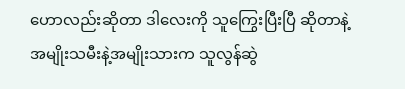ဟောလည်းဆိုတာ ဒါလေးကို သူကြွေးပြီးပြီ ဆိုတာနဲ့အမျိုးသမီးနဲ့အမျိုးသားက သူလွန်ဆွဲ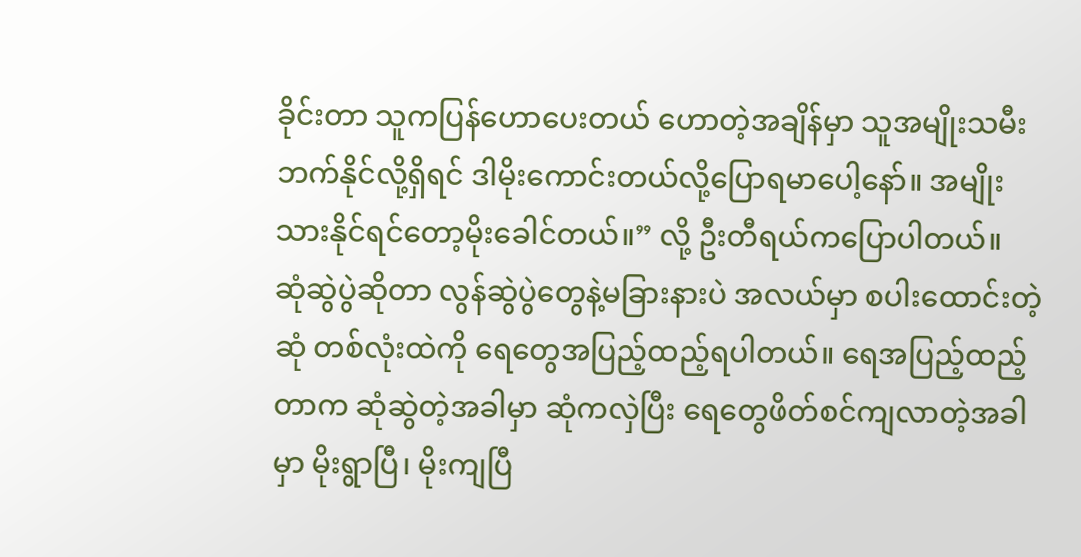ခိုင်းတာ သူကပြန်ဟောပေးတယ် ဟောတဲ့အချိန်မှာ သူအမျိုးသမီးဘက်နိုင်လို့ရှိရင် ဒါမိုးကောင်းတယ်လို့ပြောရမာပေါ့နော်။ အမျိုးသားနိုင်ရင်တော့မိုးခေါင်တယ်။” လို့ ဦးတီရယ်ကပြောပါတယ်။
ဆုံဆွဲပွဲဆိုတာ လွန်ဆွဲပွဲတွေနဲ့မခြားနားပဲ အလယ်မှာ စပါးထောင်းတဲ့ဆုံ တစ်လုံးထဲကို ရေတွေအပြည့်ထည့်ရပါတယ်။ ရေအပြည့်ထည့်တာက ဆုံဆွဲတဲ့အခါမှာ ဆုံကလှဲပြီး ရေတွေဖိတ်စင်ကျလာတဲ့အခါမှာ မိုးရွာပြီ၊ မိုးကျပြီ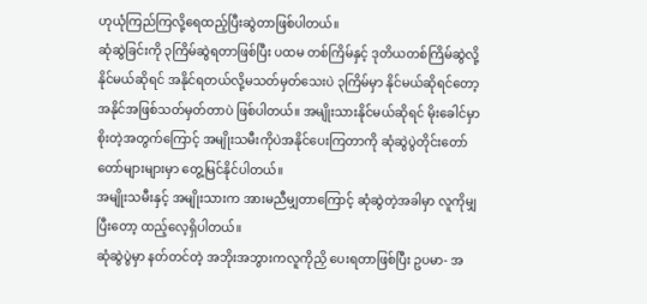ဟုယုံကြည်ကြလို့ရေထည့်ပြီးဆွဲတာဖြစ်ပါတယ်။
ဆုံဆွဲခြင်းကို ၃ကြိမ်ဆွဲရတာဖြစ်ပြီး ပထမ တစ်ကြိမ်နှင့် ဒုတိယတစ်ကြိမ်ဆွဲလို့နိုင်မယ်ဆိုရင် အနိုင်ရတယ်လို့မသတ်မှတ်သေးပဲ ၃ကြိမ်မှာ နိုင်မယ်ဆိုရင်တော့ အနိုင်အဖြစ်သတ်မှတ်တာပဲ ဖြစ်ပါတယ်။ အမျိုးသားနိုင်မယ်ဆိုရင် မိုးခေါင်မှာစိုးတဲ့အတွက်ကြောင့် အမျိုးသမီးကိုပဲအနိုင်ပေးကြတာကို ဆုံဆွဲပွဲတိုင်းတော်တော်များများမှာ တွေ့မြင်နိုင်ပါတယ်။
အမျိုးသမီးနှင့် အမျိုးသားက အားမညီမျှတာကြောင့် ဆုံဆွဲတဲ့အခါမှာ လူကိုမျှပြီးတော့ ထည့်လေ့ရှိပါတယ်။
ဆုံဆွဲပွဲမှာ နတ်တင်တဲ့ အဘိုးအဘွားကလူကိုညှိ ပေးရတာဖြစ်ပြီး ဥပမာ- အ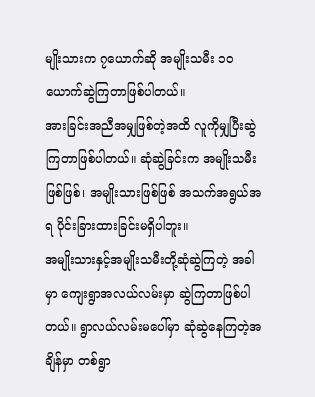မျိုးသားက ၇ယောက်ဆို အမျိုးသမီး ၁၀ယောက်ဆွဲကြတာဖြစ်ပါတယ်။
အားခြင်းအညီအမျှဖြစ်တဲ့အထိ လူကိုမျှပြီးဆွဲကြတာဖြစ်ပါတယ်။ ဆုံဆွဲခြင်းက အမျိုးသမီးဖြစ်ဖြစ်၊ အမျိုးသားဖြစ်ဖြစ် အသက်အရွယ်အရ ပိုင်းခြားထားခြင်းမရှိပါဘူး။
အမျိုးသားနှင့်အမျိုးသမီးတို့ဆုံဆွဲကြတဲ့ အခါမှာ ကျေးရွာအလယ်လမ်းမှာ ဆွဲကြတာဖြစ်ပါတယ်။ ရွာလယ်လမ်းမပေါ်မှာ ဆုံဆွဲနေကြတဲ့အချိန်မှာ တစ်ရွာ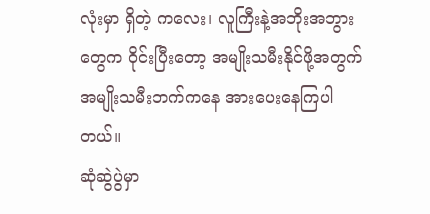လုံးမှာ ရှိတဲ့ ကလေး၊ လူကြီးနဲ့အဘိုးအဘွားတွေက ဝိုင်းပြီးတော့ အမျိုးသမီးနိုင်ဖို့အတွက် အမျိုးသမီးဘက်ကနေ အားပေးနေကြပါတယ်။
ဆုံဆွဲပွဲမှာ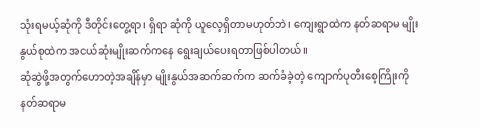သုံးရမယ့်ဆုံကို ဒီတိုင်းတွေ့ရာ၊ ရှိရာ ဆုံကို ယူလေ့ရှိတာမဟုတ်ဘဲ၊ ကျေးရွာထဲက နတ်ဆရာမ မျိုးနွယ်စုထဲက အငယ်ဆုံးမျိုးဆက်ကနေ ရွေးချယ်ပေးရတာဖြစ်ပါတယ်။
ဆုံဆွဲဖို့အတွက်ဟောတဲ့အချိန်မှာ မျိုးနွယ်အဆက်ဆက်က ဆက်ခံခဲ့တဲ့ ကျောက်ပုတီးစေ့ကြိုးကို နတ်ဆရာမ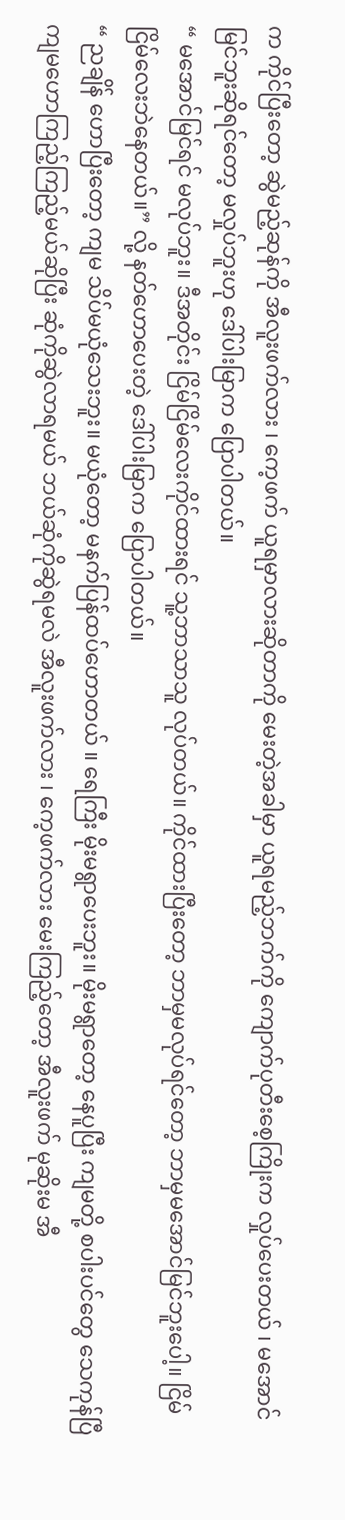က ကိုင်ပြီးတော့ ဆွဲမည့်ဆုန်ကို အီလူးဖက်လား ၊ ကေ့ဖက် ယူရမှာလားဆိုတာကို မေးတဲ့အခါမှာ ယူရမည့်ဘက်ကို ကျောက်ပုတီးစေ့ကြိုးက လှုပ်ပေးတယ် ၊ မအောင်မြင်ဘူးဆိုရင်တော့ မလှုပ်ဘူးဟု ဒေါ်ပါးမြာက ပြောပါတယ်။
“ မအောင်မြင်ရင် မလုပ်ဘူး။ ဒီအတိုင်း ငြိမ်ငြိမ်လေးကိုင်ထားရင် သူ့ဘာသာသူ လုပ်တယ်။ ကိုင်ထားပြီးတော့ ဘာမှမလုပ်ရင်တော့ ဘာမှမအောင်မြင်ဘူးပေါ့။ ငြိမ်ငြိမ်လေးဘဲနေတယ်။” လို့ နတ်ဟောပေးတဲ့ ဒေါ်ပါးမြာက ပြောပါတယ်။
“ ညချိန် ဟောပြီးတော့ ကျမ သိပ်မယုံသေးဘူး။ မယုံတော့ မနက်ပြန်ထပ်ဟောတယ် ။ ရေကြီး မိုးမရွာပေးဘူး။ မိုးမရွာတော့ နေပူပြီး ကျမတို့ စပါးပင်တွေ သေကုန်ပြီ ကျမဟောကြည့်ကြည့်မယ်ဆိုပြီး ဆုံကိုဆွဲလာရမယ် ဘယ်ဆုံကိုဆွဲရမလဲ အီလူးဖက်လား ၊ ကေ့ဖက်လား မေးကြည့်တော့ အီလူးဖက် မုဆိုးမ အီ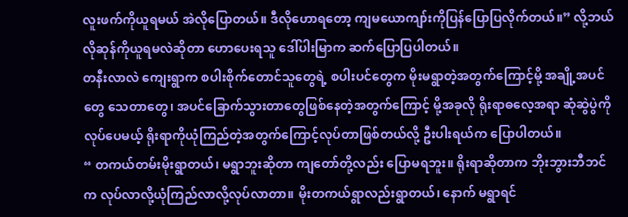လူးဖက်ကိုယူရမယ် အဲလိုပြောတယ်။ ဒီလိုဟောရတော့ ကျမယောကျာ်းကိုပြန်ပြောပြလိုက်တယ်။” လို့ဘယ်လိုဆုန်ကိုယူရမလဲဆိုတာ ဟောပေးရသူ ဒေါ်ပါးမြာက ဆက်ပြောပြပါတယ်။
တနီးလာလဲ ကျေးရွာက စပါးစိုက်တောင်သူတွေရဲ့ စပါးပင်တွေက မိုးမရွာတဲ့အတွက်ကြောင့်မို့ အချို့အပင်တွေ သေတာတွေ၊ အပင်ခြောက်သွားတာတွေဖြစ်နေတဲ့အတွက်ကြောင့် မို့အခုလို ရိုးရာဓလေ့အရာ ဆုံဆွဲပွဲကို လုပ်ပေမယ့် ရိုးရာကိုယုံကြည်တဲ့အတွက်ကြောင့်လုပ်တာဖြစ်တယ်လို့ ဦးပါးရယ်က ပြောပါတယ်။
“ တကယ်တမ်းမိုးရွာတယ်၊ မရွာဘူးဆိုတာ ကျတော်တို့လည်း ပြောမရဘူး။ ရိုးရာဆိုတာက ဘိုးဘွားဘီဘင်က လုပ်လာလို့ယုံကြည်လာလို့လုပ်လာတာ။ မိုးတကယ်ရွာလည်းရွာတယ်၊ နောက် မရွာရင်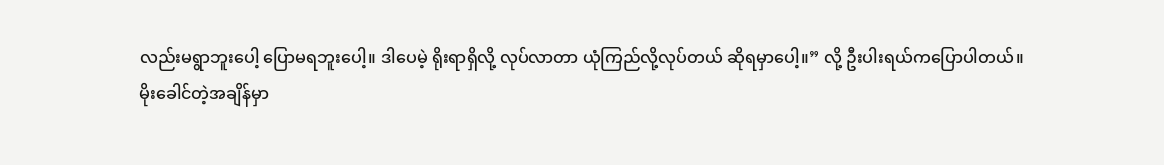လည်းမရွာဘူးပေါ့ ပြောမရဘူးပေါ့။ ဒါပေမဲ့ ရိုးရာရှိလို့ လုပ်လာတာ ယုံကြည်လို့လုပ်တယ် ဆိုရမှာပေါ့။” လို့ ဦးပါးရယ်ကပြောပါတယ်။
မိုးခေါင်တဲ့အချိန်မှာ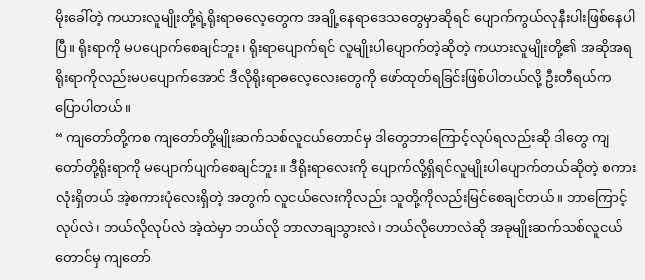မိုးခေါ်တဲ့ ကယားလူမျိုးတို့ရဲ့ရိုးရာဓလေ့တွေက အချို့နေရာဒေသတွေမှာဆိုရင် ပျောက်ကွယ်လုနီးပါးဖြစ်နေပါပြီ။ ရိုးရာကို မပပျောက်စေချင်ဘူး၊ ရိုးရာပျောက်ရင် လူမျိုးပါပျောက်တဲ့ဆိုတဲ့ ကယားလူမျိုးတို့၏ အဆိုအရ ရိုးရာကိုလည်းမပပျောက်အောင် ဒီလိုရိုးရာဓလေ့လေးတွေကို ဖော်ထုတ်ရခြင်းဖြစ်ပါတယ်လို့ ဦးတီရယ်က ပြောပါတယ်။
“ ကျတော်တို့ကစ ကျတော်တို့မျိုးဆက်သစ်လူငယ်တောင်မှ ဒါတွေဘာကြောင့်လုပ်ရလည်းဆို ဒါတွေ ကျတော်တို့ရိုးရာကို မပျောက်ပျက်စေချင်ဘူး။ ဒီရိုးရာလေးကို ပျောက်လို့ရှိရင်လူမျိုးပါပျောက်တယ်ဆိုတဲ့ စကားလုံးရှိတယ် အဲ့စကားပုံလေးရှိတဲ့ အတွက် လူငယ်လေးကိုလည်း သူတို့ကိုလည်းမြင်စေချင်တယ်။ ဘာကြောင့်လုပ်လဲ၊ ဘယ်လိုလုပ်လဲ အဲ့ထဲမှာ ဘယ်လို ဘာလာချသွားလဲ၊ ဘယ်လိုဟောလဲဆို အခုမျိုးဆက်သစ်လူငယ်တောင်မှ ကျတော်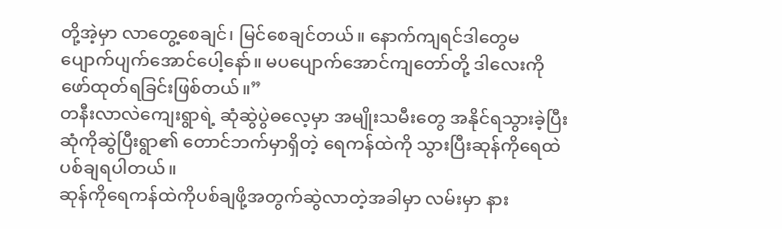တို့အဲ့မှာ လာတွေ့စေချင်၊ မြင်စေချင်တယ်။ နောက်ကျရင်ဒါတွေမပျောက်ပျက်အောင်ပေါ့နော်။ မပပျောက်အောင်ကျတော်တို့ ဒါလေးကိုဖော်ထုတ်ရခြင်းဖြစ်တယ်။”
တနီးလာလဲကျေးရွာရဲ့ ဆုံဆွဲပွဲဓလေ့မှာ အမျိုးသမီးတွေ အနိုင်ရသွားခဲ့ပြီးဆုံကိုဆွဲပြီးရွာ၏ တောင်ဘက်မှာရှိတဲ့ ရေကန်ထဲကို သွားပြီးဆုန်ကိုရေထဲပစ်ချရပါတယ်။
ဆုန်ကိုရေကန်ထဲကိုပစ်ချဖို့အတွက်ဆွဲလာတဲ့အခါမှာ လမ်းမှာ နား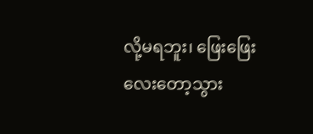လို့မရဘူး၊ ဖြေးဖြေးလေးတော့သွား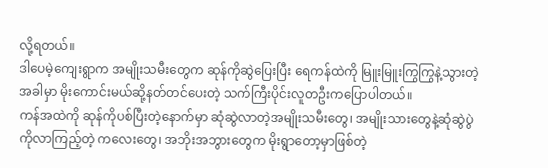လို့ရတယ်။
ဒါပေမဲ့ကျေးရွာက အမျိုးသမီးတွေက ဆုန်ကိုဆွဲပြေးပြီး ရေကန်ထဲကို မြူးမြူးကြွကြွနဲ့သွားတဲ့အခါမှာ မိုးကောင်းမယ်ဆို့နတ်တင်ပေးတဲ့ သက်ကြီးပိုင်းလူတဦးကပြောပါတယ်။
ကန်အထဲကို ဆုန်ကိုပစ်ပြီးတဲ့နောက်မှာ ဆုံဆွဲလာတဲ့အမျိုးသမီးတွေ၊ အမျိုးသားတွေနဲ့ဆုံဆွဲပွဲကိုလာကြည့်တဲ့ ကလေးတွေ၊ အဘိုးအဘွားတွေက မိုးရွာတော့မှာဖြစ်တဲ့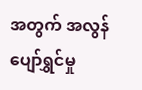အတွက် အလွန်ပျော်ရွှင်မှု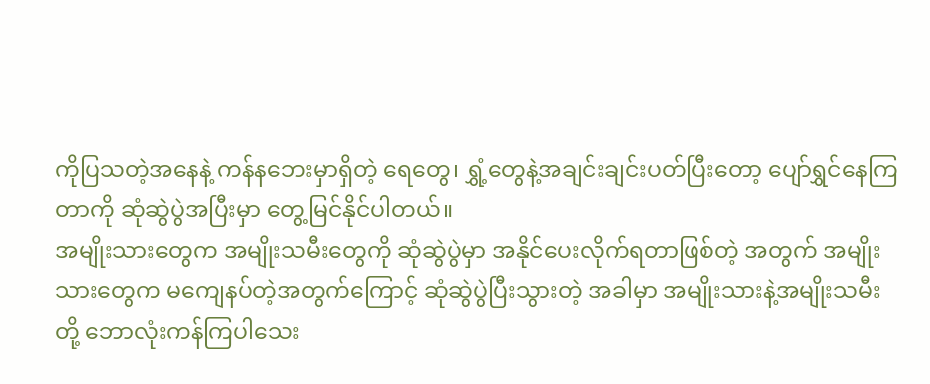ကိုပြသတဲ့အနေနဲ့ ကန်နဘေးမှာရှိတဲ့ ရေတွေ၊ ရွှံ့တွေနဲ့အချင်းချင်းပတ်ပြီးတော့ ပျော်ရွှင်နေကြတာကို ဆုံဆွဲပွဲအပြီးမှာ တွေ့မြင်နိုင်ပါတယ်။
အမျိုးသားတွေက အမျိုးသမီးတွေကို ဆုံဆွဲပွဲမှာ အနိုင်ပေးလိုက်ရတာဖြစ်တဲ့ အတွက် အမျိုးသားတွေက မကျေနပ်တဲ့အတွက်ကြောင့် ဆုံဆွဲပွဲပြီးသွားတဲ့ အခါမှာ အမျိုးသားနဲ့အမျိုးသမီးတို့ ဘောလုံးကန်ကြပါသေး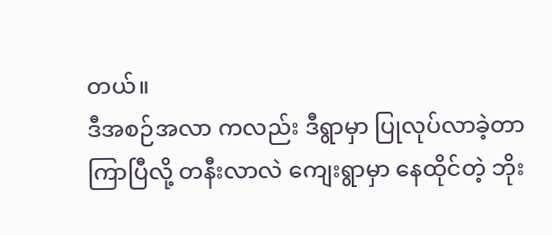တယ်။
ဒီအစဉ်အလာ ကလည်း ဒီရွာမှာ ပြုလုပ်လာခဲ့တာ ကြာပြီလို့ တနီးလာလဲ ကျေးရွာမှာ နေထိုင်တဲ့ ဘိုး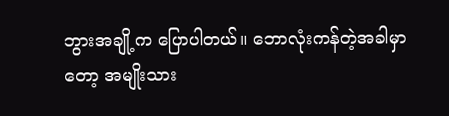ဘွားအချို့က ပြောပါတယ်။ ဘောလုံးကန်တဲ့အခါမှာတော့ အမျိုးသား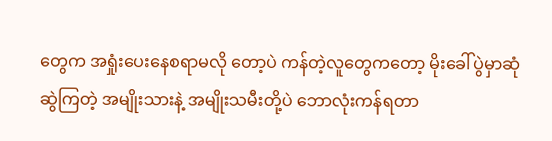တွေက အရှုံးပေးနေစရာမလို တော့ပဲ ကန်တဲ့လူတွေကတော့ မိုးခေါ်ပွဲမှာဆုံဆွဲကြတဲ့ အမျိုးသားနဲ့ အမျိုးသမီးတို့ပဲ ဘောလုံးကန်ရတာ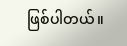ဖြစ်ပါတယ်။